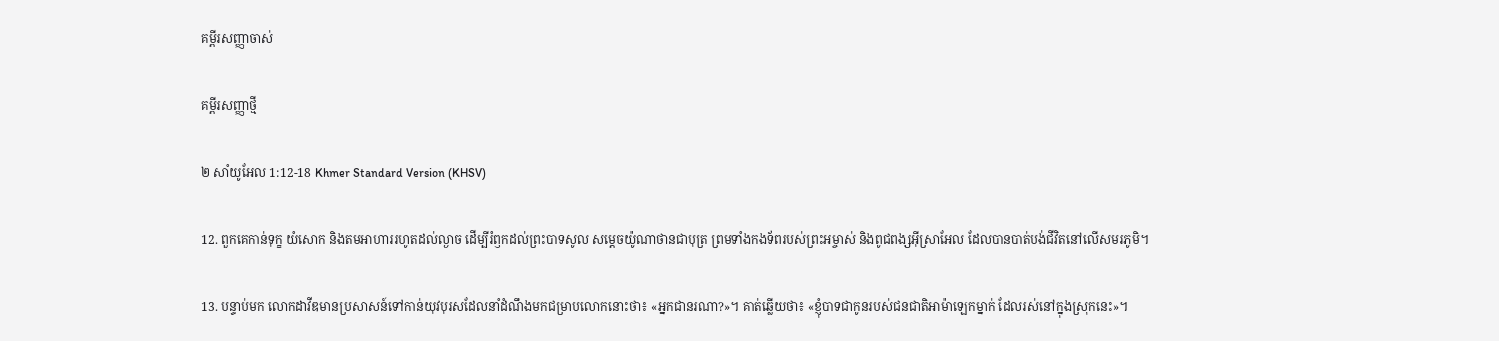គម្ពីរសញ្ញាចាស់

គម្ពីរសញ្ញាថ្មី

២ សាំយូ‌អែល 1:12-18 Khmer Standard Version (KHSV)

12. ពួកគេកាន់ទុក្ខ យំសោក និងតមអាហាររហូតដល់ល្ងាច ដើម្បីរំឭកដល់ព្រះ‌បាទសូល សម្ដេចយ៉ូណា‌ថានជាបុត្រ ព្រមទាំងកង‌ទ័ពរបស់ព្រះ‌អម្ចាស់ និងពូជ‌ពង្សអ៊ីស្រា‌អែល ដែលបានបាត់បង់ជីវិតនៅលើសមរ‌ភូមិ។

13. បន្ទាប់មក លោកដាវីឌមានប្រសាសន៍ទៅកាន់យុវ‌បុរសដែលនាំដំណឹងមកជម្រាបលោកនោះថា៖ «អ្នកជានរណា?»។ គាត់ឆ្លើយថា៖ «ខ្ញុំបាទជាកូនរបស់ជន‌ជាតិអាម៉ា‌ឡេកម្នាក់ ដែលរស់នៅក្នុងស្រុកនេះ»។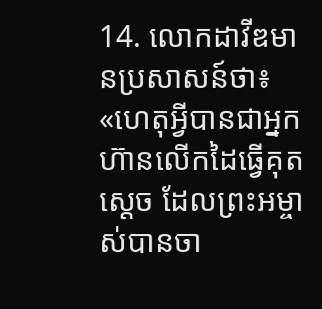14. លោកដាវីឌមានប្រសាសន៍ថា៖ «ហេតុអ្វីបានជាអ្នកហ៊ានលើកដៃធ្វើគុតស្ដេច ដែលព្រះ‌អម្ចាស់បានចា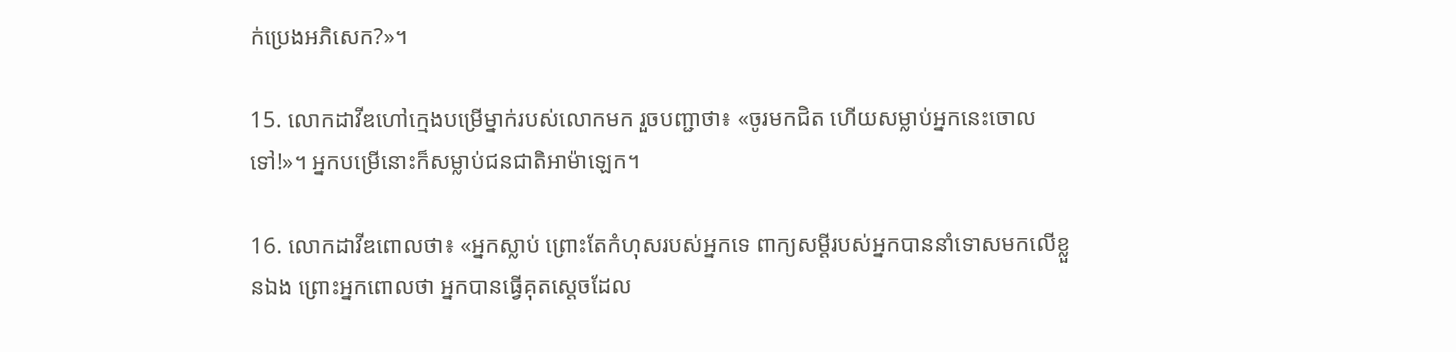ក់ប្រេងអភិ‌សេក?»។

15. លោកដាវីឌហៅក្មេងបម្រើម្នាក់របស់លោកមក រួចបញ្ជាថា៖ «ចូរមកជិត ហើយសម្លាប់អ្នកនេះចោលទៅ!»។ អ្នកបម្រើនោះក៏សម្លាប់ជន‌ជាតិអាម៉ា‌ឡេក។

16. លោកដាវីឌពោលថា៖ «អ្នកស្លាប់ ព្រោះតែកំហុសរបស់អ្នកទេ ពាក្យសម្ដីរបស់អ្នកបាននាំទោសមកលើខ្លួនឯង ព្រោះអ្នកពោលថា អ្នកបានធ្វើគុតស្ដេចដែល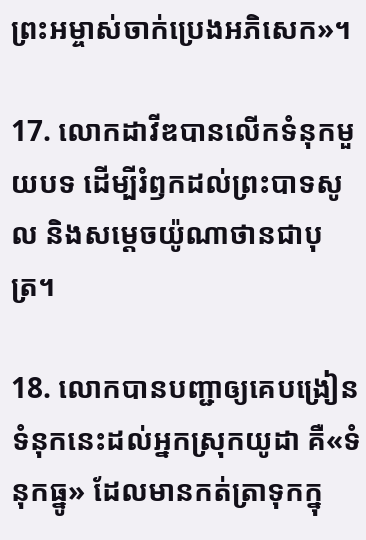ព្រះ‌អម្ចាស់ចាក់ប្រេងអភិ‌សេក»។

17. លោកដាវីឌបានលើកទំនុកមួយបទ ដើម្បីរំឭកដល់ព្រះ‌បាទសូល និងសម្ដេចយ៉ូណា‌ថានជាបុត្រ។

18. លោកបានបញ្ជាឲ្យគេបង្រៀនទំនុកនេះដល់អ្នកស្រុកយូដា គឺ«ទំនុកធ្នូ» ដែលមានកត់‌ត្រាទុកក្នុ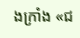ងក្រាំង «ជ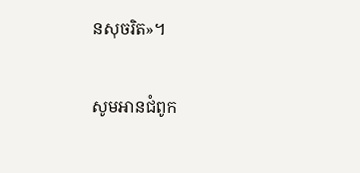នសុចរិត»។

សូមអានជំពូក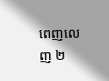ពេញលេញ ២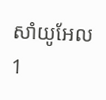សាំយូ‌អែល 1